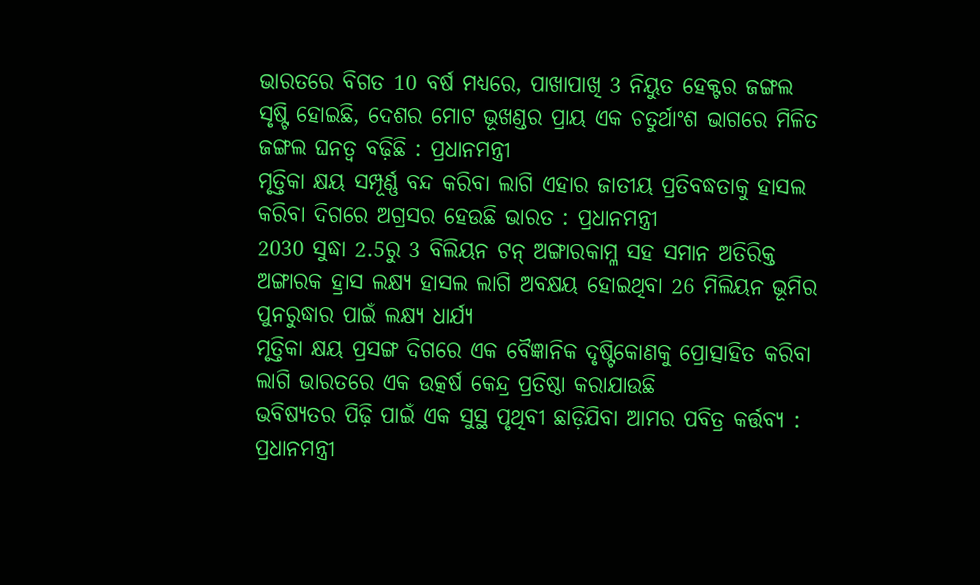ଭାରତରେ ବିଗତ 10 ବର୍ଷ ମଧ୍ୟରେ, ପାଖାପାଖି 3 ନିୟୁତ ହେକ୍ଟର ଜଙ୍ଗଲ ସୃଷ୍ଟି ହୋଇଛି, ଦେଶର ମୋଟ ଭୂଖଣ୍ଡର ପ୍ରାୟ ଏକ ଚତୁର୍ଥାଂଶ ଭାଗରେ ମିଳିତ ଜଙ୍ଗଲ ଘନତ୍ୱ ବଢ଼ିଛି : ପ୍ରଧାନମନ୍ତ୍ରୀ
ମୃତ୍ତିକା କ୍ଷୟ ସମ୍ପୂର୍ଣ୍ଣ ବନ୍ଦ କରିବା ଲାଗି ଏହାର ଜାତୀୟ ପ୍ରତିବଦ୍ଧତାକୁ ହାସଲ କରିବା ଦିଗରେ ଅଗ୍ରସର ହେଉଛି ଭାରତ : ପ୍ରଧାନମନ୍ତ୍ରୀ
2030 ସୁଦ୍ଧା 2.5ରୁ 3 ବିଲିୟନ ଟନ୍ ଅଙ୍ଗାରକାମ୍ଳ ସହ ସମାନ ଅତିରିକ୍ତ ଅଙ୍ଗାରକ ହ୍ରାସ ଲକ୍ଷ୍ୟ ହାସଲ ଲାଗି ଅବକ୍ଷୟ ହୋଇଥିବା 26 ମିଲିୟନ ଭୂମିର ପୁନରୁଦ୍ଧାର ପାଇଁ ଲକ୍ଷ୍ୟ ଧାର୍ଯ୍ୟ
ମୃତ୍ତିକା କ୍ଷୟ ପ୍ରସଙ୍ଗ ଦିଗରେ ଏକ ବୈଜ୍ଞାନିକ ଦୃଷ୍ଟିକୋଣକୁ ପ୍ରୋତ୍ସାହିତ କରିବା ଲାଗି ଭାରତରେ ଏକ ଉତ୍କର୍ଷ କେନ୍ଦ୍ର ପ୍ରତିଷ୍ଠା କରାଯାଉଛି
ଭବିଷ୍ୟତର ପିଢ଼ି ପାଇଁ ଏକ ସୁସ୍ଥ ପୃଥିବୀ ଛାଡ଼ିଯିବା ଆମର ପବିତ୍ର କର୍ତ୍ତବ୍ୟ : ପ୍ରଧାନମନ୍ତ୍ରୀ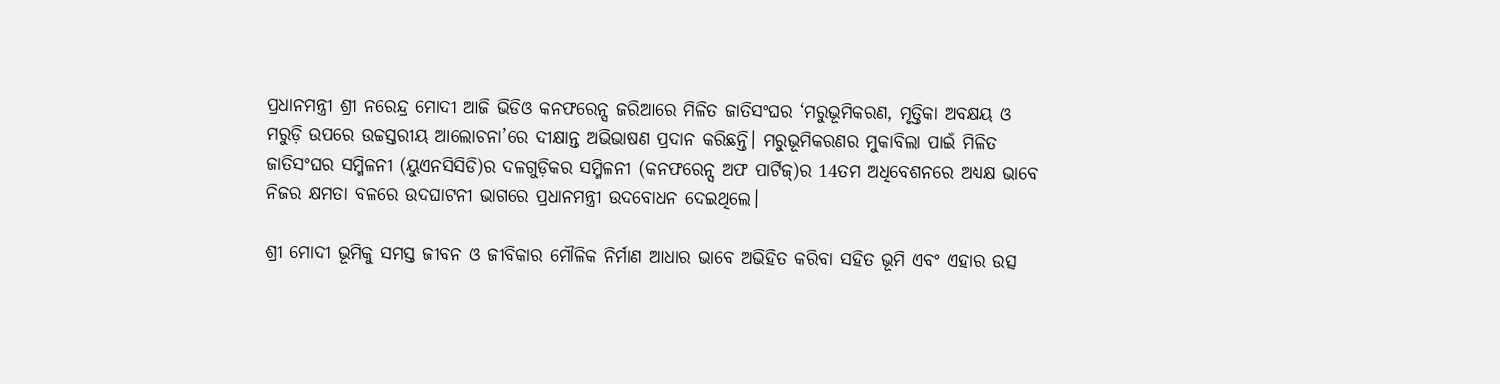ପ୍ରଧାନମନ୍ତ୍ରୀ ଶ୍ରୀ ନରେନ୍ଦ୍ର ମୋଦୀ ଆଜି ଭିଡିଓ କନଫରେନ୍ସ ଜରିଆରେ ମିଳିତ ଜାତିସଂଘର ‘ମରୁଭୂମିକରଣ, ମୃତ୍ତିକା ଅବକ୍ଷୟ ଓ ମରୁଡ଼ି ଉପରେ ଉଚ୍ଚସ୍ତରୀୟ ଆଲୋଚନା’ରେ ଦୀକ୍ଷାନ୍ତ ଅଭିଭାଷଣ ପ୍ରଦାନ କରିଛନ୍ତି। ମରୁଭୂମିକରଣର ମୁକାବିଲା ପାଇଁ ମିଳିତ ଜାତିସଂଘର ସମ୍ମିଳନୀ (ୟୁଏନସିସିଡି)ର ଦଳଗୁଡ଼ିକର ସମ୍ମିଳନୀ (କନଫରେନ୍ସ ଅଫ ପାର୍ଟିଜ୍)ର 14ତମ ଅଧିବେଶନରେ ଅଧ୍ୟକ୍ଷ ଭାବେ ନିଜର କ୍ଷମତା ବଳରେ ଉଦଘାଟନୀ ଭାଗରେ ପ୍ରଧାନମନ୍ତ୍ରୀ ଉଦବୋଧନ ଦେଇଥିଲେ।

ଶ୍ରୀ ମୋଦୀ ଭୂମିକୁ ସମସ୍ତ ଜୀବନ ଓ ଜୀବିକାର ମୌଳିକ ନିର୍ମାଣ ଆଧାର ଭାବେ ଅଭିହିତ କରିବା ସହିତ ଭୂମି ଏବଂ ଏହାର ଉତ୍ସ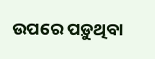ଉପରେ ପଡ଼ୁଥିବା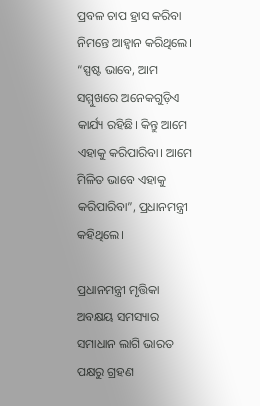ପ୍ରବଳ ଚାପ ହ୍ରାସ କରିବା ନିମନ୍ତେ ଆହ୍ୱାନ କରିଥିଲେ। “ସ୍ପଷ୍ଟ ଭାବେ, ଆମ ସମ୍ମୁଖରେ ଅନେକଗୁଡ଼ିଏ କାର୍ଯ୍ୟ ରହିଛି। କିନ୍ତୁ ଆମେ ଏହାକୁ କରିପାରିବା। ଆମେ ମିଳିତ ଭାବେ ଏହାକୁ କରିପାରିବା”, ପ୍ରଧାନମନ୍ତ୍ରୀ କହିଥିଲେ।

ପ୍ରଧାନମନ୍ତ୍ରୀ ମୃତ୍ତିକା ଅବକ୍ଷୟ ସମସ୍ୟାର ସମାଧାନ ଲାଗି ଭାରତ ପକ୍ଷରୁ ଗ୍ରହଣ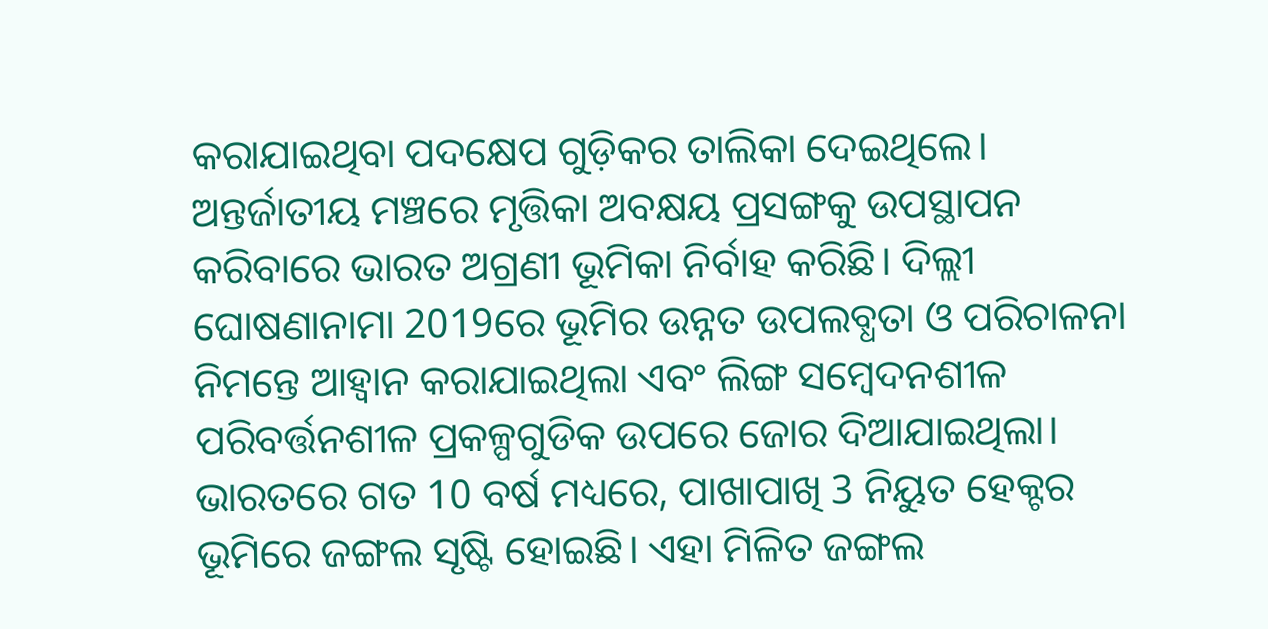କରାଯାଇଥିବା ପଦକ୍ଷେପ ଗୁଡ଼ିକର ତାଲିକା ଦେଇଥିଲେ। ଅନ୍ତର୍ଜାତୀୟ ମଞ୍ଚରେ ମୃତ୍ତିକା ଅବକ୍ଷୟ ପ୍ରସଙ୍ଗକୁ ଉପସ୍ଥାପନ କରିବାରେ ଭାରତ ଅଗ୍ରଣୀ ଭୂମିକା ନିର୍ବାହ କରିଛି। ଦିଲ୍ଲୀ ଘୋଷଣାନାମା 2019ରେ ଭୂମିର ଉନ୍ନତ ଉପଲବ୍ଧତା ଓ ପରିଚାଳନା ନିମନ୍ତେ ଆହ୍ୱାନ କରାଯାଇଥିଲା ଏବଂ ଲିଙ୍ଗ ସମ୍ବେଦନଶୀଳ ପରିବର୍ତ୍ତନଶୀଳ ପ୍ରକଳ୍ପଗୁଡିକ ଉପରେ ଜୋର ଦିଆଯାଇଥିଲା। ଭାରତରେ ଗତ 10 ବର୍ଷ ମଧ୍ୟରେ, ପାଖାପାଖି 3 ନିୟୁତ ହେକ୍ଟର ଭୂମିରେ ଜଙ୍ଗଲ ସୃଷ୍ଟି ହୋଇଛି। ଏହା ମିଳିତ ଜଙ୍ଗଲ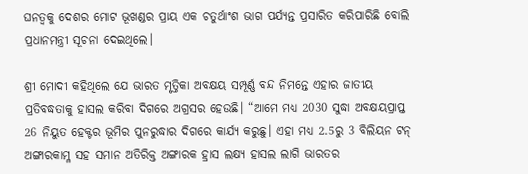ଘନତ୍ୱକୁ ଦେଶର ମୋଟ ଭୂଖଣ୍ଡର ପ୍ରାୟ ଏକ ଚତୁର୍ଥାଂଶ ଭାଗ ପର୍ଯ୍ୟନ୍ତ ପ୍ରସାରିତ କରିପାରିଛି ବୋଲି ପ୍ରଧାନମନ୍ତ୍ରୀ ସୂଚନା ଦେଇଥିଲେ।

ଶ୍ରୀ ମୋଦୀ କହିଥିଲେ ଯେ ଭାରତ ମୃତ୍ତିକା ଅବକ୍ଷୟ ସମ୍ପୂର୍ଣ୍ଣ ବନ୍ଦ ନିମନ୍ତେ ଏହାର ଜାତୀୟ ପ୍ରତିବଦ୍ଧତାକୁ ହାସଲ କରିବା ଦିଗରେ ଅଗ୍ରସର ହେଉଛି। “ଆମେ ମଧ୍ୟ 2030 ସୁଦ୍ଧା ଅବକ୍ଷୟପ୍ରାପ୍ତ 26 ନିୟୁତ ହେକ୍ଟର ଭୂମିର ପୁନରୁଦ୍ଧାର ଦିଗରେ କାର୍ଯ୍ୟ କରୁଛୁ। ଏହା ମଧ୍ୟ 2.5ରୁ 3 ବିଲିୟନ ଟନ୍ ଅଙ୍ଗାରକାମ୍ଳ ସହ ସମାନ ଅତିରିକ୍ତ ଅଙ୍ଗାରକ ହ୍ରାସ ଲକ୍ଷ୍ୟ ହାସଲ ଲାଗି ଭାରତର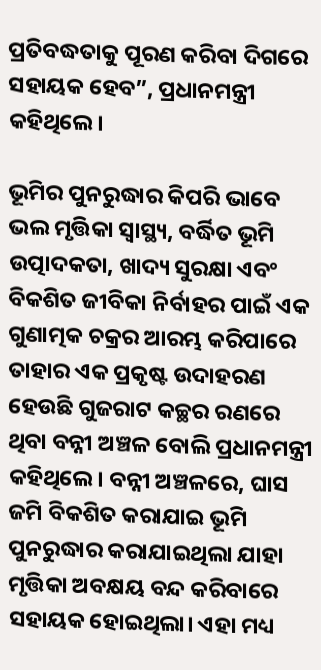ପ୍ରତିବଦ୍ଧତାକୁ ପୂରଣ କରିବା ଦିଗରେ ସହାୟକ ହେବ”, ପ୍ରଧାନମନ୍ତ୍ରୀ କହିଥିଲେ।

ଭୂମିର ପୁନରୁଦ୍ଧାର କିପରି ଭାବେ ଭଲ ମୃତ୍ତିକା ସ୍ୱାସ୍ଥ୍ୟ, ବର୍ଦ୍ଧିତ ଭୂମି ଉତ୍ପାଦକତା, ଖାଦ୍ୟ ସୁରକ୍ଷା ଏବଂ ବିକଶିତ ଜୀବିକା ନିର୍ବାହର ପାଇଁ ଏକ ଗୁଣାତ୍ମକ ଚକ୍ରର ଆରମ୍ଭ କରିପାରେ ତାହାର ଏକ ପ୍ରକୃଷ୍ଟ ଉଦାହରଣ ହେଉଛି ଗୁଜରାଟ କଚ୍ଛର ରଣରେ ଥିବା ବନ୍ନୀ ଅଞ୍ଚଳ ବୋଲି ପ୍ରଧାନମନ୍ତ୍ରୀ କହିଥିଲେ। ବନ୍ନୀ ଅଞ୍ଚଳରେ, ଘାସ ଜମି ବିକଶିତ କରାଯାଇ ଭୂମି ପୁନରୁଦ୍ଧାର କରାଯାଇଥିଲା ଯାହା ମୃତ୍ତିକା ଅବକ୍ଷୟ ବନ୍ଦ କରିବାରେ ସହାୟକ ହୋଇଥିଲା। ଏହା ମଧ୍ୟ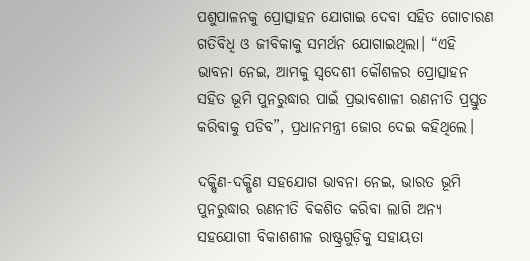ପଶୁପାଳନକୁ ପ୍ରୋତ୍ସାହନ ଯୋଗାଇ ଦେବା ସହିତ ଗୋଚାରଣ ଗତିବିଧି ଓ ଜୀବିକାକୁ ସମର୍ଥନ ଯୋଗାଇଥିଲା। “ଏହି ଭାବନା ନେଇ, ଆମକୁ ସ୍ୱଦେଶୀ କୌଶଳର ପ୍ରୋତ୍ସାହନ ସହିତ ଭୂମି ପୁନରୁଦ୍ଧାର ପାଇଁ ପ୍ରଭାବଶାଳୀ ରଣନୀତି ପ୍ରସ୍ତୁତ କରିବାକୁ ପଡିବ”, ପ୍ରଧାନମନ୍ତ୍ରୀ ଜୋର ଦେଇ କହିଥିଲେ।

ଦକ୍ଷିଣ-ଦକ୍ଷିଣ ସହଯୋଗ ଭାବନା ନେଇ, ଭାରତ ଭୂମି ପୁନରୁଦ୍ଧାର ରଣନୀତି ବିକଶିତ କରିବା ଲାଗି ଅନ୍ୟ ସହଯୋଗୀ ବିକାଶଶୀଳ ରାଷ୍ଟ୍ରଗୁଡ଼ିକୁ ସହାୟତା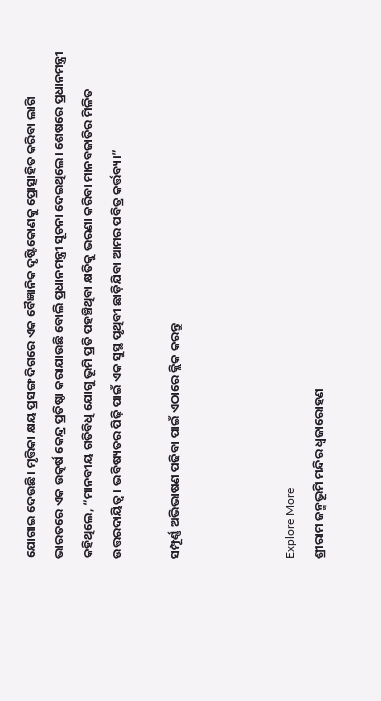ଯୋଗାଇ ଦେଉଛି। ମୃତ୍ତିକା କ୍ଷୟ ପ୍ରସଙ୍ଗ ଦିଗରେ ଏକ ବୈଜ୍ଞାନିକ ଦୃଷ୍ଟିକୋଣକୁ ପ୍ରୋତ୍ସାହିତ କରିବା ଲାଗି ଭାରତରେ ଏକ ଉତ୍କର୍ଷ କେନ୍ଦ୍ର ପ୍ରତିଷ୍ଠା କରାଯାଉଛି ବୋଲି ପ୍ରଧାନମନ୍ତ୍ରୀ ସୂଚନା ଦେଇଥିଲେ। ଶେଷରେ ପ୍ରଧାନମନ୍ତ୍ରୀ କହିଥିଲେ, “ମାନବୀୟ ଗତିବିଧି ଯୋଗୁ ଭୂମି ପ୍ରତି ପହଞ୍ଚିଥିବା କ୍ଷତିକୁ ଭରଣା କରିବା ମାନବଜାତିର ମିଳିତ ଉତ୍ତରଦାୟିତ୍ୱ। ଭବିଷ୍ୟତର ପିଢ଼ି ପାଇଁ ଏକ ସୁସ୍ଥ ପୃଥିବୀ ଛାଡ଼ିଯିବା ଆମର ପବିତ୍ର କର୍ତ୍ତବ୍ୟ।”

ସମ୍ପୂର୍ଣ୍ଣ ଅଭିଭାଷଣ ପଢିବା ପାଇଁ ଏଠାରେ କ୍ଲିକ କରନ୍ତୁ



Explore More
ଶ୍ରୀରାମ ଜନ୍ମଭୂମି ମନ୍ଦିର ଧ୍ଵଜାରୋହଣ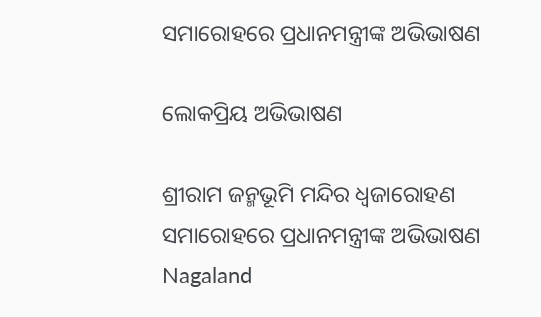ସମାରୋହରେ ପ୍ରଧାନମନ୍ତ୍ରୀଙ୍କ ଅଭିଭାଷଣ

ଲୋକପ୍ରିୟ ଅଭିଭାଷଣ

ଶ୍ରୀରାମ ଜନ୍ମଭୂମି ମନ୍ଦିର ଧ୍ଵଜାରୋହଣ ସମାରୋହରେ ପ୍ରଧାନମନ୍ତ୍ରୀଙ୍କ ଅଭିଭାଷଣ
Nagaland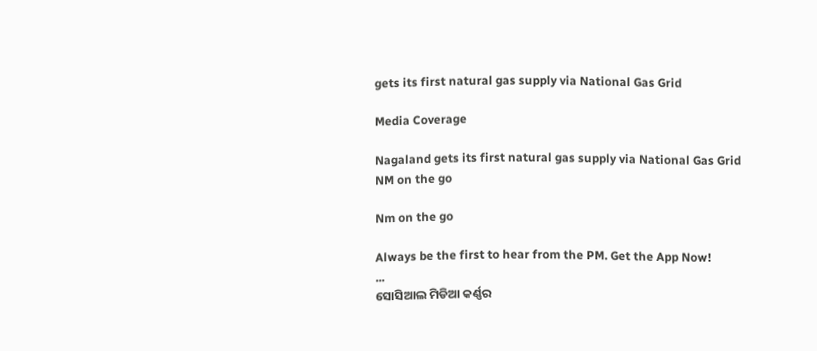gets its first natural gas supply via National Gas Grid

Media Coverage

Nagaland gets its first natural gas supply via National Gas Grid
NM on the go

Nm on the go

Always be the first to hear from the PM. Get the App Now!
...
ସୋସିଆଲ ମିଡିଆ କର୍ଣ୍ଣର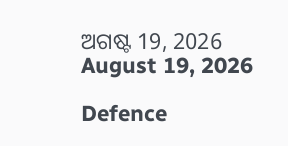ଅଗଷ୍ଟ 19, 2026
August 19, 2026

Defence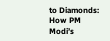to Diamonds: How PM Modi’s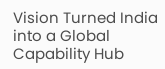Vision Turned India into a Global Capability Hub